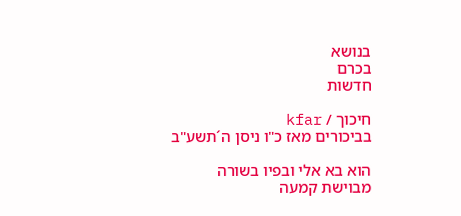בנושא
בכרם
חדשות

חיכוך / kfar
בביכורים מאז כ"ו ניסן ה´תשע"ב

הוא בא אלי ובפיו בשורה מבוישת קמעה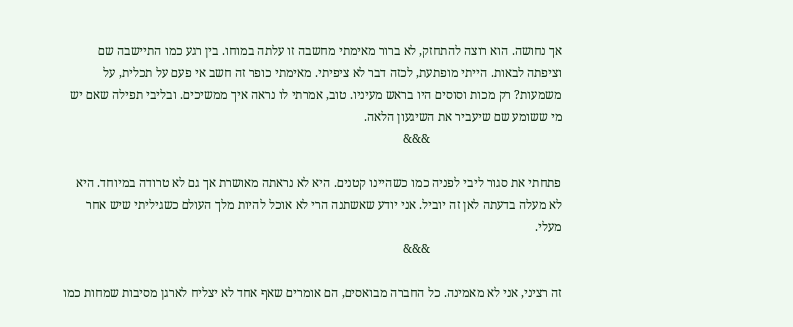אך נחושה. הוא רוצה להתחזק, לא ברור מאימתי מחשבה זו עלתה במוחו. בין רגע כמו התיישבה שם וציפתה לבאות. הייתי מופתעת, לכזה דבר לא ציפיתי. מאימתי כופר זה חשב אי פעם על תכלית, על משמעות? רק מכות וסוסים היו בראש מעיניו. טוב, אמרתי לו נראה איך ממשיכים. ובליבי תפילה שאם יש מי ששומע שם שיעביר את השיגעון הלאה.
                                          &&&

פתחתי את סגור ליבי לפניה כמו כשהיינו קטנים. היא לא נראתה מאושרת אך גם לא טרודה במיוחד. היא לא מעלה בדעתה לאן זה יוביל. אני יודע שאשתנה הרי לא אוכל להיות מלך העולם כשגיליתי שיש אחר מעלי.
                                          &&&

זה רציני, אני לא מאמינה. כל החברה מבואסים, הם אומרים שאף אחד לא יצליח לארגן מסיבות שמחות כמו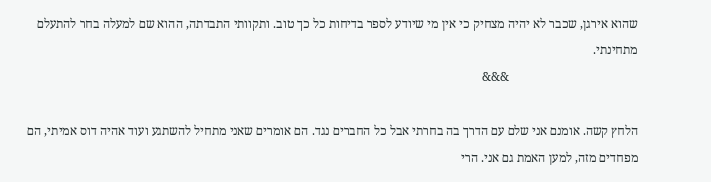שהוא אירגן, שכבר לא יהיה מצחיק כי אין מי שיודע לספר בדיחות כל כך טוב. ותקוותי התבדתה, ההוא שם למעלה בחר להתעלם מתחינתי.
                                         &&&

הלחץ קשה. אומנם אני שלם עם הדרך בה בחרתי אבל כל החברים נגד. הם אומרים שאני מתחיל להשתגע ועוד אהיה דוס אמיתי, הם מפחדים מזה, למען האמת גם אני. הרי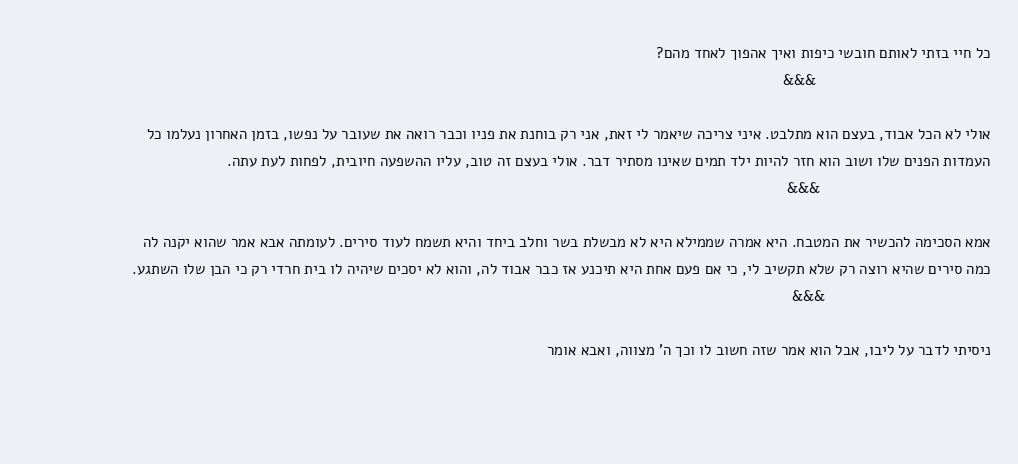כל חיי בזתי לאותם חובשי כיפות ואיך אהפוך לאחד מהם?
                                         &&&

אולי לא הכל אבוד, בעצם הוא מתלבט. איני צריכה שיאמר לי זאת, אני רק בוחנת את פניו וכבר רואה את שעובר על נפשו, בזמן האחרון נעלמו כל העמדות הפנים שלו ושוב הוא חזר להיות ילד תמים שאינו מסתיר דבר. אולי בעצם זה טוב, עליו ההשפעה חיובית, לפחות לעת עתה.
                                        &&&

אמא הסכימה להכשיר את המטבח. היא אמרה שממילא היא לא מבשלת בשר וחלב ביחד והיא תשמח לעוד סירים. לעומתה אבא אמר שהוא יקנה לה כמה סירים שהיא רוצה רק שלא תקשיב לי, כי אם פעם אחת היא תיכנע אז כבר אבוד לה, והוא לא יסכים שיהיה לו בית חרדי רק כי הבן שלו השתגע.
                                       &&&

ניסיתי לדבר על ליבו, אבל הוא אמר שזה חשוב לו וכך ה' מצווה, ואבא אומר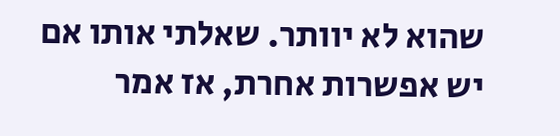שהוא לא יוותר. שאלתי אותו אם יש אפשרות אחרת, אז אמר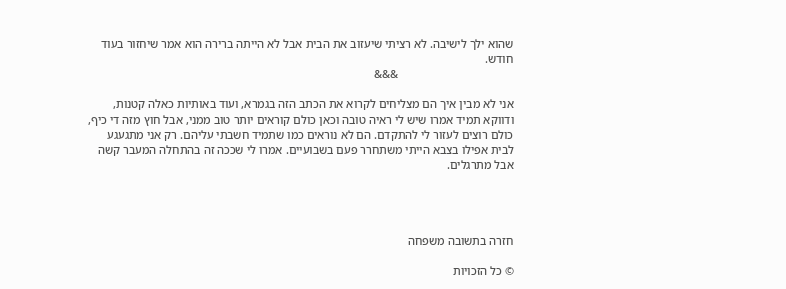שהוא ילך לישיבה. לא רציתי שיעזוב את הבית אבל לא הייתה ברירה הוא אמר שיחזור בעוד חודש.
                                       &&&

אני לא מבין איך הם מצליחים לקרוא את הכתב הזה בגמרא, ועוד באותיות כאלה קטנות, ודווקא תמיד אמרו שיש לי ראיה טובה וכאן כולם קוראים יותר טוב ממני, אבל חוץ מזה די כיף, כולם רוצים לעזור לי להתקדם. הם לא נוראים כמו שתמיד חשבתי עליהם. רק אני מתגעגע לבית אפילו בצבא הייתי משתחרר פעם בשבועיים. אמרו לי שככה זה בהתחלה המעבר קשה אבל מתרגלים.




חזרה בתשובה משפחה

© כל הזכויות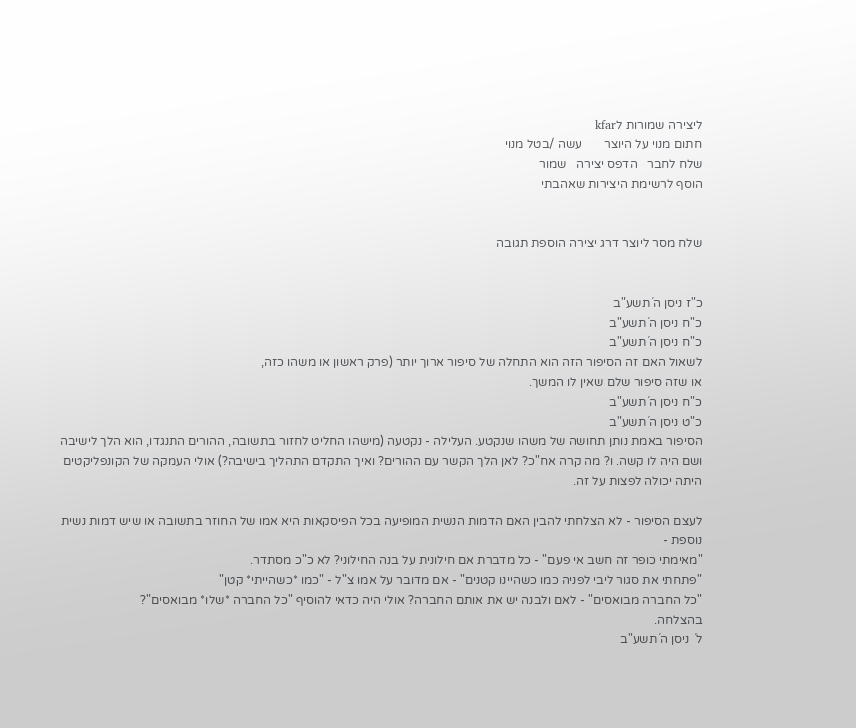ליצירה שמורות לkfar
חתום מנוי על היוצר       עשה /בטל מנוי
שלח לחבר   הדפס יצירה   שמור
הוסף לרשימת היצירות שאהבתי


שלח מסר ליוצר דרג יצירה הוספת תגובה


כ"ז ניסן ה´תשע"ב
כ"ח ניסן ה´תשע"ב
כ"ח ניסן ה´תשע"ב
לשאול האם זה הסיפור הזה הוא התחלה של סיפור ארוך יותר (פרק ראשון או משהו כזה,
או שזה סיפור שלם שאין לו המשך.
כ"ח ניסן ה´תשע"ב
כ"ט ניסן ה´תשע"ב
הסיפור באמת נותן תחושה של משהו שנקטע. העלילה - נקטעה (מישהו החליט לחזור בתשובה, ההורים התנגדו, הוא הלך לישיבה ושם היה לו קשה. ו? מה קרה אח"כ? לאן הלך הקשר עם ההורים? ואיך התקדם התהליך בישיבה?) אולי העמקה של הקונפליקטים היתה יכולה לפצות על זה.

לעצם הסיפור - לא הצלחתי להבין האם הדמות הנשית המופיעה בכל הפיסקאות היא אמו של החוזר בתשובה או שיש דמות נשית נוספת -
"מאימתי כופר זה חשב אי פעם" - כל מדברת אם חילונית על בנה החילוני? לא כ"כ מסתדר.
"פתחתי את סגור ליבי לפניה כמו כשהיינו קטנים" - אם מדובר על אמו צ"ל - "כמו *כשהייתי* קטן"
"כל החברה מבואסים" - לאם ולבנה יש את אותם החברה? אולי היה כדאי להוסיף "כל החברה *שלו* מבואסים"?
בהצלחה.
ל´ ניסן ה´תשע"ב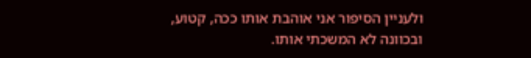ולעניין הסיפור אני אוהבת אותו ככה, קטוע, ובכוונה לא המשכתי אותו.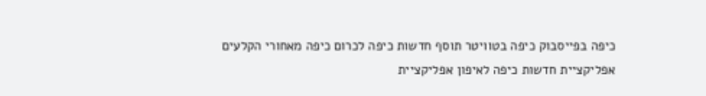כיפה בפייסבוק כיפה בטוויטר תוסף חדשות כיפה לכרום כיפה מאחורי הקלעים אפליקציית חדשות כיפה לאיפון אפליקציית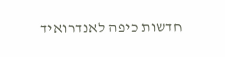חדשות כיפה לאנדרואיד